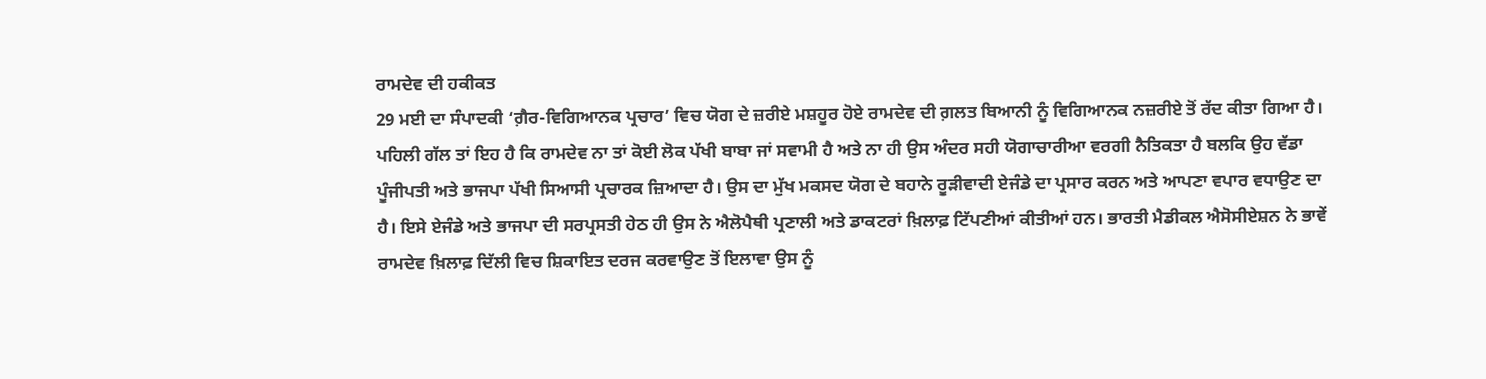ਰਾਮਦੇਵ ਦੀ ਹਕੀਕਤ
29 ਮਈ ਦਾ ਸੰਪਾਦਕੀ ‘ਗ਼ੈਰ-ਵਿਗਿਆਨਕ ਪ੍ਰਚਾਰ’ ਵਿਚ ਯੋਗ ਦੇ ਜ਼ਰੀਏ ਮਸ਼ਹੂਰ ਹੋਏ ਰਾਮਦੇਵ ਦੀ ਗ਼ਲਤ ਬਿਆਨੀ ਨੂੰ ਵਿਗਿਆਨਕ ਨਜ਼ਰੀਏ ਤੋਂ ਰੱਦ ਕੀਤਾ ਗਿਆ ਹੈ। ਪਹਿਲੀ ਗੱਲ ਤਾਂ ਇਹ ਹੈ ਕਿ ਰਾਮਦੇਵ ਨਾ ਤਾਂ ਕੋਈ ਲੋਕ ਪੱਖੀ ਬਾਬਾ ਜਾਂ ਸਵਾਮੀ ਹੈ ਅਤੇ ਨਾ ਹੀ ਉਸ ਅੰਦਰ ਸਹੀ ਯੋਗਾਚਾਰੀਆ ਵਰਗੀ ਨੈਤਿਕਤਾ ਹੈ ਬਲਕਿ ਉਹ ਵੱਡਾ ਪੂੰਜੀਪਤੀ ਅਤੇ ਭਾਜਪਾ ਪੱਖੀ ਸਿਆਸੀ ਪ੍ਰਚਾਰਕ ਜ਼ਿਆਦਾ ਹੈ। ਉਸ ਦਾ ਮੁੱਖ ਮਕਸਦ ਯੋਗ ਦੇ ਬਹਾਨੇ ਰੂੜੀਵਾਦੀ ਏਜੰਡੇ ਦਾ ਪ੍ਰਸਾਰ ਕਰਨ ਅਤੇ ਆਪਣਾ ਵਪਾਰ ਵਧਾਉਣ ਦਾ ਹੈ। ਇਸੇ ਏਜੰਡੇ ਅਤੇ ਭਾਜਪਾ ਦੀ ਸਰਪ੍ਰਸਤੀ ਹੇਠ ਹੀ ਉਸ ਨੇ ਐਲੋਪੈਥੀ ਪ੍ਰਣਾਲੀ ਅਤੇ ਡਾਕਟਰਾਂ ਖ਼ਿਲਾਫ਼ ਟਿੱਪਣੀਆਂ ਕੀਤੀਆਂ ਹਨ। ਭਾਰਤੀ ਮੈਡੀਕਲ ਐਸੋਸੀਏਸ਼ਨ ਨੇ ਭਾਵੇਂ ਰਾਮਦੇਵ ਖ਼ਿਲਾਫ਼ ਦਿੱਲੀ ਵਿਚ ਸ਼ਿਕਾਇਤ ਦਰਜ ਕਰਵਾਉਣ ਤੋਂ ਇਲਾਵਾ ਉਸ ਨੂੰ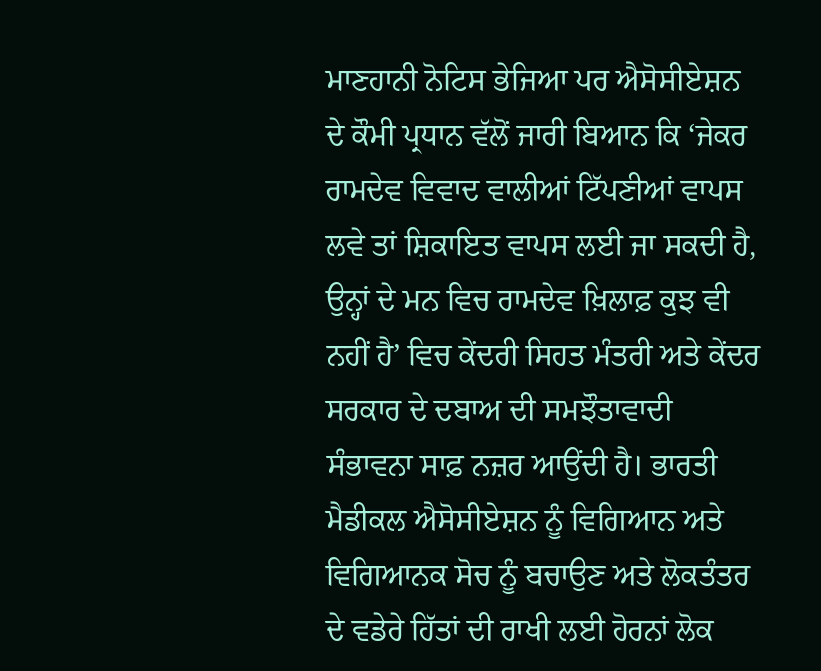ਮਾਣਹਾਨੀ ਨੋਟਿਸ ਭੇਜਿਆ ਪਰ ਐਸੋਸੀਏਸ਼ਨ ਦੇ ਕੌਮੀ ਪ੍ਰਧਾਨ ਵੱਲੋਂ ਜਾਰੀ ਬਿਆਨ ਕਿ ‘ਜੇਕਰ ਰਾਮਦੇਵ ਵਿਵਾਦ ਵਾਲੀਆਂ ਟਿੱਪਣੀਆਂ ਵਾਪਸ ਲਵੇ ਤਾਂ ਸ਼ਿਕਾਇਤ ਵਾਪਸ ਲਈ ਜਾ ਸਕਦੀ ਹੈ, ਉਨ੍ਹਾਂ ਦੇ ਮਨ ਵਿਚ ਰਾਮਦੇਵ ਖ਼ਿਲਾਫ਼ ਕੁਝ ਵੀ ਨਹੀਂ ਹੈ’ ਵਿਚ ਕੇਂਦਰੀ ਸਿਹਤ ਮੰਤਰੀ ਅਤੇ ਕੇਂਦਰ ਸਰਕਾਰ ਦੇ ਦਬਾਅ ਦੀ ਸਮਝੌਤਾਵਾਦੀ ਸੰਭਾਵਨਾ ਸਾਫ਼ ਨਜ਼ਰ ਆਉਂਦੀ ਹੈ। ਭਾਰਤੀ ਮੈਡੀਕਲ ਐਸੋਸੀਏਸ਼ਨ ਨੂੰ ਵਿਗਿਆਨ ਅਤੇ ਵਿਗਿਆਨਕ ਸੋਚ ਨੂੰ ਬਚਾਉਣ ਅਤੇ ਲੋਕਤੰਤਰ ਦੇ ਵਡੇਰੇ ਹਿੱਤਾਂ ਦੀ ਰਾਖੀ ਲਈ ਹੋਰਨਾਂ ਲੋਕ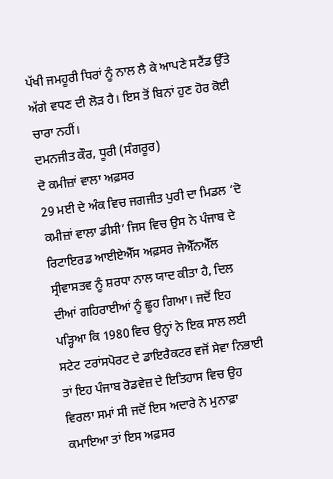ਪੱਖੀ ਜਮਹੂਰੀ ਧਿਰਾਂ ਨੂੰ ਨਾਲ ਲੈ ਕੇ ਆਪਣੇ ਸਟੈਂਡ ਉੱਤੇ ਅੱਗੇ ਵਧਣ ਦੀ ਲੋੜ ਹੈ। ਇਸ ਤੋਂ ਬਿਨਾਂ ਹੁਣ ਹੋਰ ਕੋਈ ਚਾਰਾ ਨਹੀਂ।
ਦਮਨਜੀਤ ਕੌਰ, ਧੂਰੀ (ਸੰਗਰੂਰ)
ਦੋ ਕਮੀਜ਼ਾਂ ਵਾਲਾ ਅਫ਼ਸਰ
29 ਮਈ ਦੇ ਅੰਕ ਵਿਚ ਜਗਜੀਤ ਪੁਰੀ ਦਾ ਮਿਡਲ ‘ਦੋ ਕਮੀਜ਼ਾਂ ਵਾਲਾ ਡੀਸੀ’ ਜਿਸ ਵਿਚ ਉਸ ਨੇ ਪੰਜਾਬ ਦੇ ਰਿਟਾਇਰਡ ਆਈਏਐੱਸ ਅਫ਼ਸਰ ਜੇਐੱਨਐੱਲ ਸ੍ਰੀਵਾਸਤਵ ਨੂੰ ਸ਼ਰਧਾ ਨਾਲ ਯਾਦ ਕੀਤਾ ਹੈ, ਦਿਲ ਦੀਆਂ ਗਹਿਰਾਈਆਂ ਨੂੰ ਛੂਹ ਗਿਆ। ਜਦੋਂ ਇਹ ਪੜ੍ਹਿਆ ਕਿ 1980 ਵਿਚ ਉਨ੍ਹਾਂ ਨੇ ਇਕ ਸਾਲ ਲਈ ਸਟੇਟ ਟਰਾਂਸਪੋਰਟ ਦੇ ਡਾਇਰੈਕਟਰ ਵਜੋਂ ਸੇਵਾ ਨਿਭਾਈ ਤਾਂ ਇਹ ਪੰਜਾਬ ਰੋਡਵੇਜ਼ ਦੇ ਇਤਿਹਾਸ ਵਿਚ ਉਹ ਵਿਰਲਾ ਸਮਾਂ ਸੀ ਜਦੋਂ ਇਸ ਅਦਾਰੇ ਨੇ ਮੁਨਾਫ਼ਾ ਕਮਾਇਆ ਤਾਂ ਇਸ ਅਫ਼ਸਰ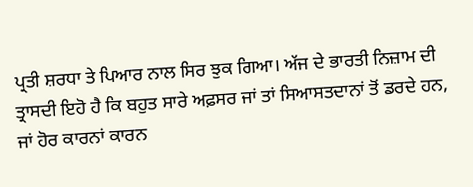ਪ੍ਰਤੀ ਸ਼ਰਧਾ ਤੇ ਪਿਆਰ ਨਾਲ ਸਿਰ ਝੁਕ ਗਿਆ। ਅੱਜ ਦੇ ਭਾਰਤੀ ਨਿਜ਼ਾਮ ਦੀ ਤ੍ਰਾਸਦੀ ਇਹੋ ਹੈ ਕਿ ਬਹੁਤ ਸਾਰੇ ਅਫ਼ਸਰ ਜਾਂ ਤਾਂ ਸਿਆਸਤਦਾਨਾਂ ਤੋਂ ਡਰਦੇ ਹਨ, ਜਾਂ ਹੋਰ ਕਾਰਨਾਂ ਕਾਰਨ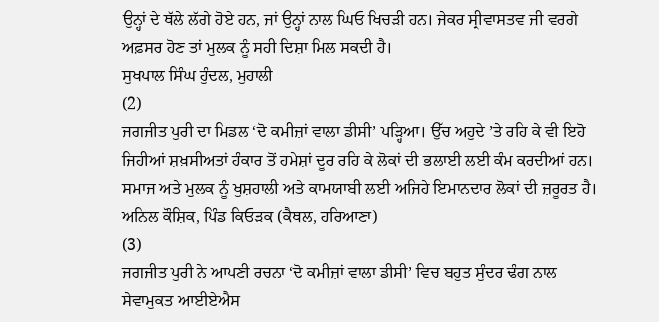ਉਨ੍ਹਾਂ ਦੇ ਥੱਲੇ ਲੱਗੇ ਹੋਏ ਹਨ, ਜਾਂ ਉਨ੍ਹਾਂ ਨਾਲ ਘਿਓ ਖਿਚੜੀ ਹਨ। ਜੇਕਰ ਸ੍ਰੀਵਾਸਤਵ ਜੀ ਵਰਗੇ ਅਫ਼ਸਰ ਹੋਣ ਤਾਂ ਮੁਲਕ ਨੂੰ ਸਹੀ ਦਿਸ਼ਾ ਮਿਲ ਸਕਦੀ ਹੈ।
ਸੁਖਪਾਲ ਸਿੰਘ ਹੁੰਦਲ, ਮੁਹਾਲੀ
(2)
ਜਗਜੀਤ ਪੁਰੀ ਦਾ ਮਿਡਲ ‘ਦੋ ਕਮੀਜ਼ਾਂ ਵਾਲਾ ਡੀਸੀ’ ਪੜ੍ਹਿਆ। ਉੱਚ ਅਹੁਦੇ ’ਤੇ ਰਹਿ ਕੇ ਵੀ ਇਹੋ ਜਿਹੀਆਂ ਸ਼ਖ਼ਸੀਅਤਾਂ ਹੰਕਾਰ ਤੋਂ ਹਮੇਸ਼ਾਂ ਦੂਰ ਰਹਿ ਕੇ ਲੋਕਾਂ ਦੀ ਭਲਾਈ ਲਈ ਕੰਮ ਕਰਦੀਆਂ ਹਨ। ਸਮਾਜ ਅਤੇ ਮੁਲਕ ਨੂੰ ਖੁਸ਼ਹਾਲੀ ਅਤੇ ਕਾਮਯਾਬੀ ਲਈ ਅਜਿਹੇ ਇਮਾਨਦਾਰ ਲੋਕਾਂ ਦੀ ਜ਼ਰੂਰਤ ਹੈ।
ਅਨਿਲ ਕੌਸ਼ਿਕ, ਪਿੰਡ ਕਿਓੜਕ (ਕੈਥਲ, ਹਰਿਆਣਾ)
(3)
ਜਗਜੀਤ ਪੁਰੀ ਨੇ ਆਪਣੀ ਰਚਨਾ ‘ਦੋ ਕਮੀਜ਼ਾਂ ਵਾਲਾ ਡੀਸੀ’ ਵਿਚ ਬਹੁਤ ਸੁੰਦਰ ਢੰਗ ਨਾਲ ਸੇਵਾਮੁਕਤ ਆਈਏਐਸ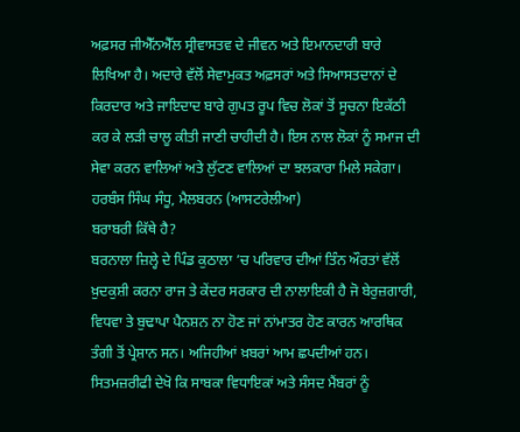ਅਫ਼ਸਰ ਜੀਐੱਨਐੱਲ ਸ੍ਰੀਵਾਸਤਵ ਦੇ ਜੀਵਨ ਅਤੇ ਇਮਾਨਦਾਰੀ ਬਾਰੇ ਲਿਖਿਆ ਹੈ। ਅਦਾਰੇ ਵੱਲੋਂ ਸੇਵਾਮੁਕਤ ਅਫ਼ਸਰਾਂ ਅਤੇ ਸਿਆਸਤਦਾਨਾਂ ਦੇ ਕਿਰਦਾਰ ਅਤੇ ਜਾਇਦਾਦ ਬਾਰੇ ਗੁਪਤ ਰੂਪ ਵਿਚ ਲੋਕਾਂ ਤੋਂ ਸੂਚਨਾ ਇਕੱਠੀ ਕਰ ਕੇ ਲੜੀ ਚਾਲੂ ਕੀਤੀ ਜਾਣੀ ਚਾਹੀਦੀ ਹੈ। ਇਸ ਨਾਲ ਲੋਕਾਂ ਨੂੰ ਸਮਾਜ ਦੀ ਸੇਵਾ ਕਰਨ ਵਾਲਿਆਂ ਅਤੇ ਲੁੱਟਣ ਵਾਲਿਆਂ ਦਾ ਝਲਕਾਰਾ ਮਿਲੇ ਸਕੇਗਾ।
ਹਰਬੰਸ ਸਿੰਘ ਸੰਧੂ, ਮੈਲਬਰਨ (ਆਸਟਰੇਲੀਆ)
ਬਰਾਬਰੀ ਕਿੱਥੇ ਹੈ?
ਬਰਨਾਲਾ ਜ਼ਿਲ੍ਹੇ ਦੇ ਪਿੰਡ ਕੁਠਾਲਾ ’ਚ ਪਰਿਵਾਰ ਦੀਆਂ ਤਿੰਨ ਔਰਤਾਂ ਵੱਲੋਂ ਖ਼ੁਦਕੁਸ਼ੀ ਕਰਨਾ ਰਾਜ ਤੇ ਕੇਂਦਰ ਸਰਕਾਰ ਦੀ ਨਾਲਾਇਕੀ ਹੈ ਜੋ ਬੇਰੁਜ਼ਗਾਰੀ, ਵਿਧਵਾ ਤੇ ਬੁਢਾਪਾ ਪੈਨਸ਼ਨ ਨਾ ਹੋਣ ਜਾਂ ਨਾਂਮਾਤਰ ਹੋਣ ਕਾਰਨ ਆਰਥਿਕ ਤੰਗੀ ਤੋਂ ਪ੍ਰੇਸ਼ਾਨ ਸਨ। ਅਜਿਹੀਆਂ ਖ਼ਬਰਾਂ ਆਮ ਛਪਦੀਆਂ ਹਨ। ਸਿਤਮਜ਼ਰੀਫੀ ਦੇਖੋ ਕਿ ਸਾਬਕਾ ਵਿਧਾਇਕਾਂ ਅਤੇ ਸੰਸਦ ਮੈਂਬਰਾਂ ਨੂੰ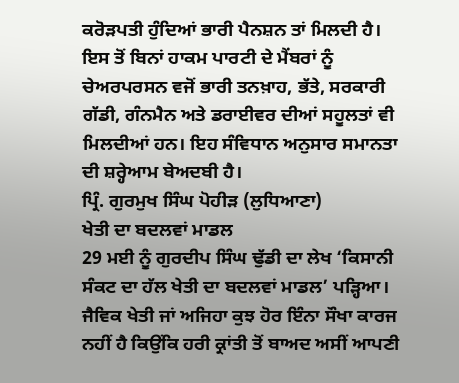ਕਰੋੜਪਤੀ ਹੁੰਦਿਆਂ ਭਾਰੀ ਪੈਨਸ਼ਨ ਤਾਂ ਮਿਲਦੀ ਹੈ। ਇਸ ਤੋਂ ਬਿਨਾਂ ਹਾਕਮ ਪਾਰਟੀ ਦੇ ਮੈਂਬਰਾਂ ਨੂੰ ਚੇਅਰਪਰਸਨ ਵਜੋਂ ਭਾਰੀ ਤਨਖ਼ਾਹ, ਭੱਤੇ, ਸਰਕਾਰੀ ਗੱਡੀ, ਗੰਨਮੈਨ ਅਤੇ ਡਰਾਈਵਰ ਦੀਆਂ ਸਹੂਲਤਾਂ ਵੀ ਮਿਲਦੀਆਂ ਹਨ। ਇਹ ਸੰਵਿਧਾਨ ਅਨੁਸਾਰ ਸਮਾਨਤਾ ਦੀ ਸ਼ਰ੍ਹੇਆਮ ਬੇਅਦਬੀ ਹੈ।
ਪ੍ਰਿੰ. ਗੁਰਮੁਖ ਸਿੰਘ ਪੋਹੀੜ (ਲੁਧਿਆਣਾ)
ਖੇਤੀ ਦਾ ਬਦਲਵਾਂ ਮਾਡਲ
29 ਮਈ ਨੂੰ ਗੁਰਦੀਪ ਸਿੰਘ ਢੁੱਡੀ ਦਾ ਲੇਖ ‘ਕਿਸਾਨੀ ਸੰਕਟ ਦਾ ਹੱਲ ਖੇਤੀ ਦਾ ਬਦਲਵਾਂ ਮਾਡਲ’ ਪੜ੍ਹਿਆ। ਜੈਵਿਕ ਖੇਤੀ ਜਾਂ ਅਜਿਹਾ ਕੁਝ ਹੋਰ ਇੰਨਾ ਸੌਖਾ ਕਾਰਜ ਨਹੀਂ ਹੈ ਕਿਉਂਕਿ ਹਰੀ ਕ੍ਰਾਂਤੀ ਤੋਂ ਬਾਅਦ ਅਸੀਂ ਆਪਣੀ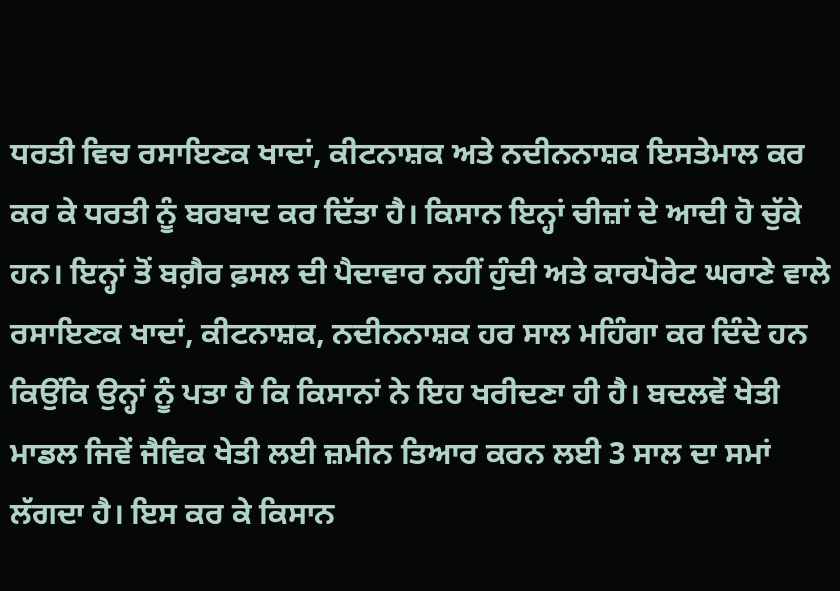ਧਰਤੀ ਵਿਚ ਰਸਾਇਣਕ ਖਾਦਾਂ, ਕੀਟਨਾਸ਼ਕ ਅਤੇ ਨਦੀਨਨਾਸ਼ਕ ਇਸਤੇਮਾਲ ਕਰ ਕਰ ਕੇ ਧਰਤੀ ਨੂੰ ਬਰਬਾਦ ਕਰ ਦਿੱਤਾ ਹੈ। ਕਿਸਾਨ ਇਨ੍ਹਾਂ ਚੀਜ਼ਾਂ ਦੇ ਆਦੀ ਹੋ ਚੁੱਕੇ ਹਨ। ਇਨ੍ਹਾਂ ਤੋਂ ਬਗ਼ੈਰ ਫ਼ਸਲ ਦੀ ਪੈਦਾਵਾਰ ਨਹੀਂ ਹੁੰਦੀ ਅਤੇ ਕਾਰਪੋਰੇਟ ਘਰਾਣੇ ਵਾਲੇ ਰਸਾਇਣਕ ਖਾਦਾਂ, ਕੀਟਨਾਸ਼ਕ, ਨਦੀਨਨਾਸ਼ਕ ਹਰ ਸਾਲ ਮਹਿੰਗਾ ਕਰ ਦਿੰਦੇ ਹਨ ਕਿਉਂਕਿ ਉਨ੍ਹਾਂ ਨੂੰ ਪਤਾ ਹੈ ਕਿ ਕਿਸਾਨਾਂ ਨੇ ਇਹ ਖਰੀਦਣਾ ਹੀ ਹੈ। ਬਦਲਵੇਂ ਖੇਤੀ ਮਾਡਲ ਜਿਵੇਂ ਜੈਵਿਕ ਖੇਤੀ ਲਈ ਜ਼ਮੀਨ ਤਿਆਰ ਕਰਨ ਲਈ 3 ਸਾਲ ਦਾ ਸਮਾਂ ਲੱਗਦਾ ਹੈ। ਇਸ ਕਰ ਕੇ ਕਿਸਾਨ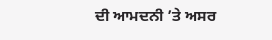ਦੀ ਆਮਦਨੀ ’ਤੇ ਅਸਰ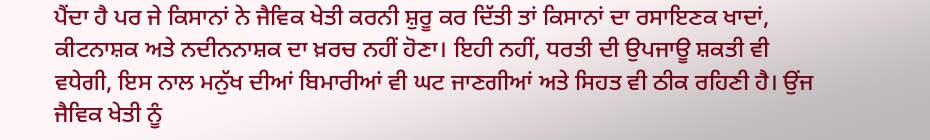ਪੈਂਦਾ ਹੈ ਪਰ ਜੇ ਕਿਸਾਨਾਂ ਨੇ ਜੈਵਿਕ ਖੇਤੀ ਕਰਨੀ ਸ਼ੁਰੂ ਕਰ ਦਿੱਤੀ ਤਾਂ ਕਿਸਾਨਾਂ ਦਾ ਰਸਾਇਣਕ ਖਾਦਾਂ, ਕੀਟਨਾਸ਼ਕ ਅਤੇ ਨਦੀਨਨਾਸ਼ਕ ਦਾ ਖ਼ਰਚ ਨਹੀਂ ਹੋਣਾ। ਇਹੀ ਨਹੀਂ, ਧਰਤੀ ਦੀ ਉਪਜਾਊ ਸ਼ਕਤੀ ਵੀ ਵਧੇਗੀ, ਇਸ ਨਾਲ ਮਨੁੱਖ ਦੀਆਂ ਬਿਮਾਰੀਆਂ ਵੀ ਘਟ ਜਾਣਗੀਆਂ ਅਤੇ ਸਿਹਤ ਵੀ ਠੀਕ ਰਹਿਣੀ ਹੈ। ਉਂਜ ਜੈਵਿਕ ਖੇਤੀ ਨੂੰ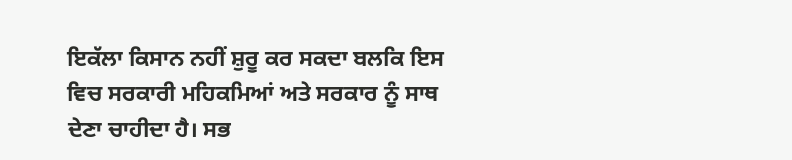ਇਕੱਲਾ ਕਿਸਾਨ ਨਹੀਂ ਸ਼ੁਰੂ ਕਰ ਸਕਦਾ ਬਲਕਿ ਇਸ ਵਿਚ ਸਰਕਾਰੀ ਮਹਿਕਮਿਆਂ ਅਤੇ ਸਰਕਾਰ ਨੂੰ ਸਾਥ ਦੇਣਾ ਚਾਹੀਦਾ ਹੈ। ਸਭ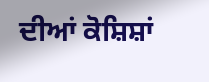ਦੀਆਂ ਕੋਸ਼ਿਸ਼ਾਂ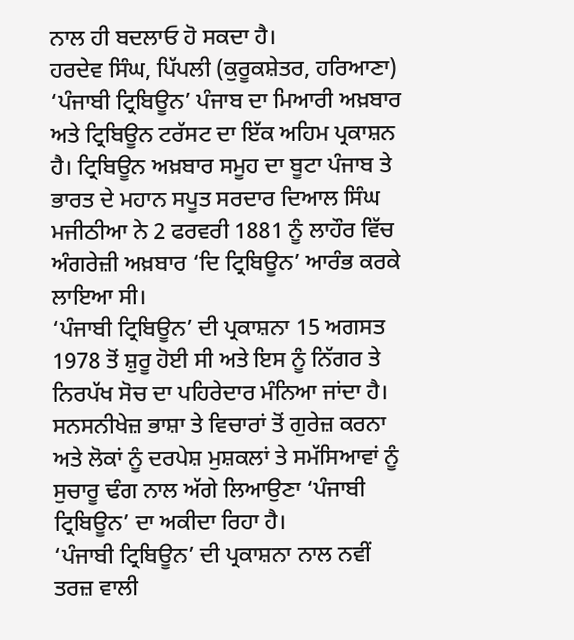ਨਾਲ ਹੀ ਬਦਲਾਓ ਹੋ ਸਕਦਾ ਹੈ।
ਹਰਦੇਵ ਸਿੰਘ, ਪਿੱਪਲੀ (ਕੁਰੂਕਸ਼ੇਤਰ, ਹਰਿਆਣਾ)
‘ਪੰਜਾਬੀ ਟ੍ਰਿਬਿਊਨ’ ਪੰਜਾਬ ਦਾ ਮਿਆਰੀ ਅਖ਼ਬਾਰ ਅਤੇ ਟ੍ਰਿਬਿਊਨ ਟਰੱਸਟ ਦਾ ਇੱਕ ਅਹਿਮ ਪ੍ਰਕਾਸ਼ਨ ਹੈ। ਟ੍ਰਿਬਿਊਨ ਅਖ਼ਬਾਰ ਸਮੂਹ ਦਾ ਬੂਟਾ ਪੰਜਾਬ ਤੇ ਭਾਰਤ ਦੇ ਮਹਾਨ ਸਪੂਤ ਸਰਦਾਰ ਦਿਆਲ ਸਿੰਘ ਮਜੀਠੀਆ ਨੇ 2 ਫਰਵਰੀ 1881 ਨੂੰ ਲਾਹੌਰ ਵਿੱਚ ਅੰਗਰੇਜ਼ੀ ਅਖ਼ਬਾਰ ‘ਦਿ ਟ੍ਰਿਬਿਊਨ’ ਆਰੰਭ ਕਰਕੇ ਲਾਇਆ ਸੀ।
‘ਪੰਜਾਬੀ ਟ੍ਰਿਬਿਊਨ’ ਦੀ ਪ੍ਰਕਾਸ਼ਨਾ 15 ਅਗਸਤ 1978 ਤੋਂ ਸ਼ੁਰੂ ਹੋਈ ਸੀ ਅਤੇ ਇਸ ਨੂੰ ਨਿੱਗਰ ਤੇ ਨਿਰਪੱਖ ਸੋਚ ਦਾ ਪਹਿਰੇਦਾਰ ਮੰਨਿਆ ਜਾਂਦਾ ਹੈ। ਸਨਸਨੀਖੇਜ਼ ਭਾਸ਼ਾ ਤੇ ਵਿਚਾਰਾਂ ਤੋਂ ਗੁਰੇਜ਼ ਕਰਨਾ ਅਤੇ ਲੋਕਾਂ ਨੂੰ ਦਰਪੇਸ਼ ਮੁਸ਼ਕਲਾਂ ਤੇ ਸਮੱਸਿਆਵਾਂ ਨੂੰ ਸੁਚਾਰੂ ਢੰਗ ਨਾਲ ਅੱਗੇ ਲਿਆਉਣਾ ‘ਪੰਜਾਬੀ ਟ੍ਰਿਬਿਊਨ’ ਦਾ ਅਕੀਦਾ ਰਿਹਾ ਹੈ।
‘ਪੰਜਾਬੀ ਟ੍ਰਿਬਿਊਨ’ ਦੀ ਪ੍ਰਕਾਸ਼ਨਾ ਨਾਲ ਨਵੀਂ ਤਰਜ਼ ਵਾਲੀ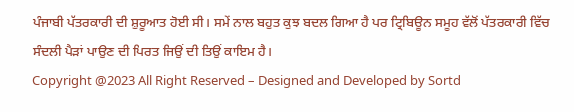ਪੰਜਾਬੀ ਪੱਤਰਕਾਰੀ ਦੀ ਸ਼ੁਰੂਆਤ ਹੋਈ ਸੀ। ਸਮੇਂ ਨਾਲ ਬਹੁਤ ਕੁਝ ਬਦਲ ਗਿਆ ਹੈ ਪਰ ਟ੍ਰਿਬਿਊਨ ਸਮੂਹ ਵੱਲੋਂ ਪੱਤਰਕਾਰੀ ਵਿੱਚ ਸੰਦਲੀ ਪੈੜਾਂ ਪਾਉਣ ਦੀ ਪਿਰਤ ਜਿਉਂ ਦੀ ਤਿਉਂ ਕਾਇਮ ਹੈ।
Copyright @2023 All Right Reserved – Designed and Developed by Sortd